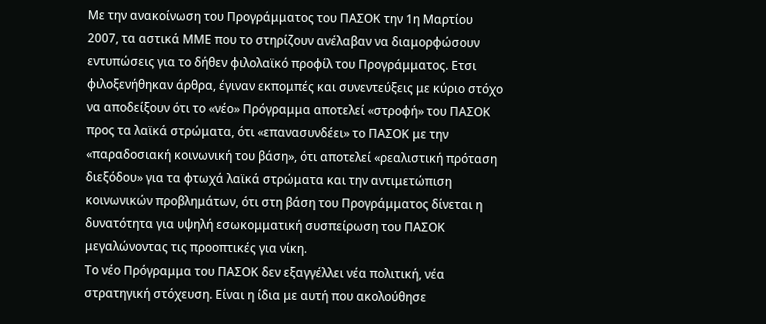Με την ανακοίνωση του Προγράμματος του ΠΑΣΟΚ την 1η Μαρτίου 2007, τα αστικά ΜΜΕ που το στηρίζουν ανέλαβαν να διαμορφώσουν εντυπώσεις για το δήθεν φιλολαϊκό προφίλ του Προγράμματος. Ετσι φιλοξενήθηκαν άρθρα, έγιναν εκπομπές και συνεντεύξεις με κύριο στόχο να αποδείξουν ότι το «νέο» Πρόγραμμα αποτελεί «στροφή» του ΠΑΣΟΚ προς τα λαϊκά στρώματα, ότι «επανασυνδέει» το ΠΑΣΟΚ με την «παραδοσιακή κοινωνική του βάση», ότι αποτελεί «ρεαλιστική πρόταση διεξόδου» για τα φτωχά λαϊκά στρώματα και την αντιμετώπιση κοινωνικών προβλημάτων, ότι στη βάση του Προγράμματος δίνεται η δυνατότητα για υψηλή εσωκομματική συσπείρωση του ΠΑΣΟΚ μεγαλώνοντας τις προοπτικές για νίκη.
Το νέο Πρόγραμμα του ΠΑΣΟΚ δεν εξαγγέλλει νέα πολιτική, νέα στρατηγική στόχευση. Είναι η ίδια με αυτή που ακολούθησε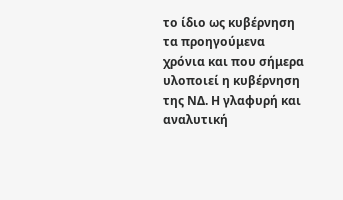το ίδιο ως κυβέρνηση τα προηγούμενα χρόνια και που σήμερα υλοποιεί η κυβέρνηση της ΝΔ. Η γλαφυρή και αναλυτική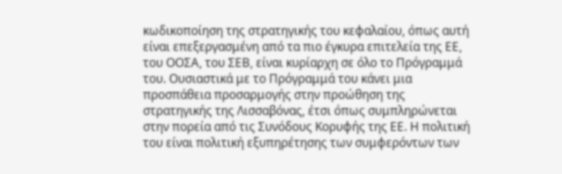κωδικοποίηση της στρατηγικής του κεφαλαίου, όπως αυτή είναι επεξεργασμένη από τα πιο έγκυρα επιτελεία της ΕΕ, του ΟΟΣΑ, του ΣΕΒ, είναι κυρίαρχη σε όλο το Πρόγραμμά του. Ουσιαστικά με το Πρόγραμμά του κάνει μια προσπάθεια προσαρμογής στην προώθηση της στρατηγικής της Λισσαβόνας, έτσι όπως συμπληρώνεται στην πορεία από τις Συνόδους Κορυφής της ΕΕ. Η πολιτική του είναι πολιτική εξυπηρέτησης των συμφερόντων των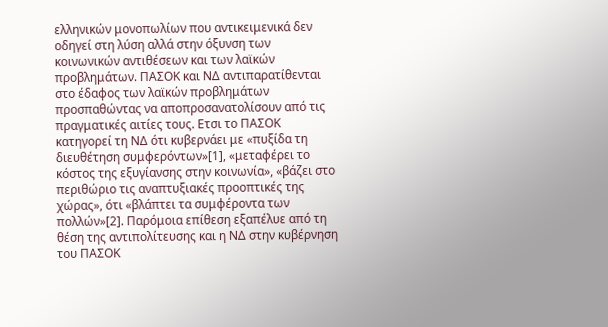ελληνικών μονοπωλίων που αντικειμενικά δεν οδηγεί στη λύση αλλά στην όξυνση των κοινωνικών αντιθέσεων και των λαϊκών προβλημάτων. ΠΑΣΟΚ και ΝΔ αντιπαρατίθενται στο έδαφος των λαϊκών προβλημάτων προσπαθώντας να αποπροσανατολίσουν από τις πραγματικές αιτίες τους. Ετσι το ΠΑΣΟΚ κατηγορεί τη ΝΔ ότι κυβερνάει με «πυξίδα τη διευθέτηση συμφερόντων»[1], «μεταφέρει το κόστος της εξυγίανσης στην κοινωνία», «βάζει στο περιθώριο τις αναπτυξιακές προοπτικές της χώρας», ότι «βλάπτει τα συμφέροντα των πολλών»[2]. Παρόμοια επίθεση εξαπέλυε από τη θέση της αντιπολίτευσης και η ΝΔ στην κυβέρνηση του ΠΑΣΟΚ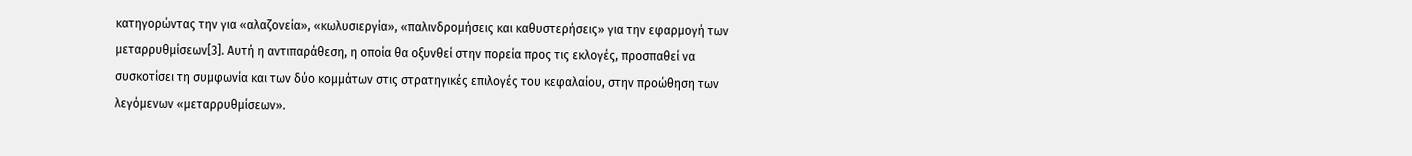κατηγορώντας την για «αλαζονεία», «κωλυσιεργία», «παλινδρομήσεις και καθυστερήσεις» για την εφαρμογή των μεταρρυθμίσεων[3]. Αυτή η αντιπαράθεση, η οποία θα οξυνθεί στην πορεία προς τις εκλογές, προσπαθεί να συσκοτίσει τη συμφωνία και των δύο κομμάτων στις στρατηγικές επιλογές του κεφαλαίου, στην προώθηση των λεγόμενων «μεταρρυθμίσεων».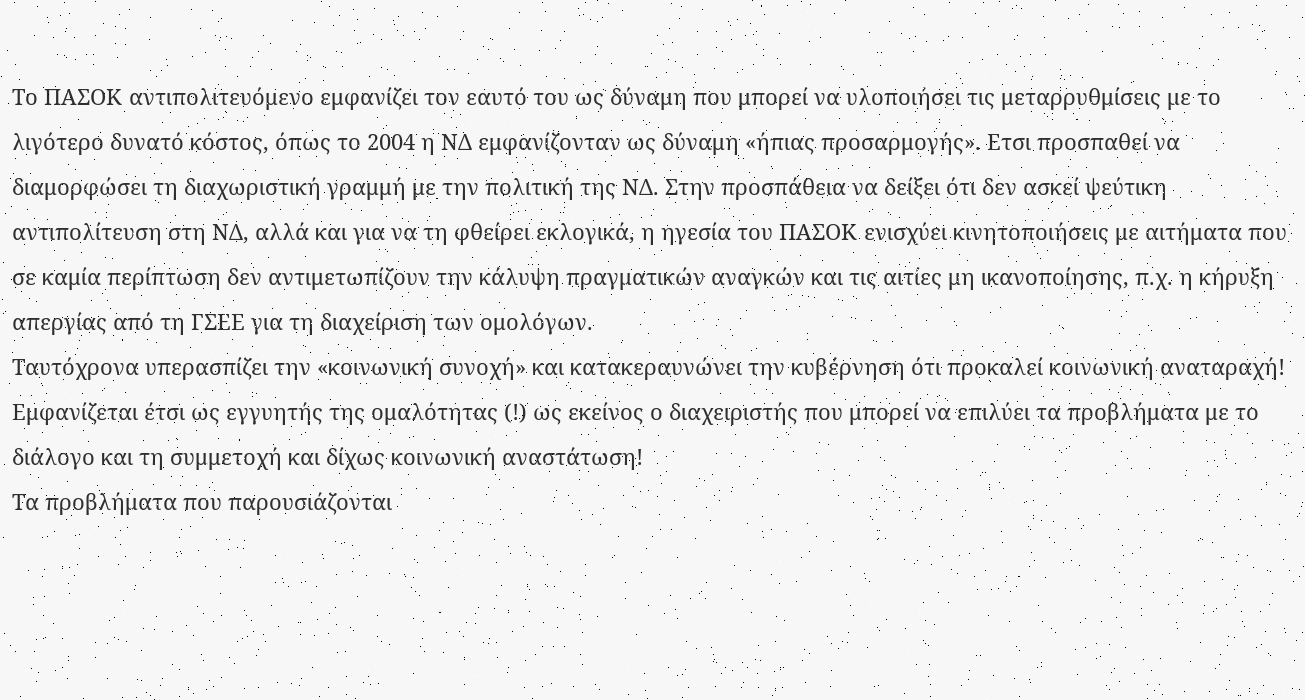Το ΠΑΣΟΚ αντιπολιτευόμενο εμφανίζει τον εαυτό του ως δύναμη που μπορεί να υλοποιήσει τις μεταρρυθμίσεις με το λιγότερο δυνατό κόστος, όπως το 2004 η ΝΔ εμφανίζονταν ως δύναμη «ήπιας προσαρμογής». Ετσι προσπαθεί να διαμορφώσει τη διαχωριστική γραμμή με την πολιτική της ΝΔ. Στην προσπάθεια να δείξει ότι δεν ασκεί ψεύτικη αντιπολίτευση στη ΝΔ, αλλά και για να τη φθείρει εκλογικά, η ηγεσία του ΠΑΣΟΚ ενισχύει κινητοποιήσεις με αιτήματα που σε καμία περίπτωση δεν αντιμετωπίζουν την κάλυψη πραγματικών αναγκών και τις αιτίες μη ικανοποίησης, π.χ. η κήρυξη απεργίας από τη ΓΣΕΕ για τη διαχείριση των ομολόγων.
Ταυτόχρονα υπερασπίζει την «κοινωνική συνοχή» και κατακεραυνώνει την κυβέρνηση ότι προκαλεί κοινωνική αναταραχή! Εμφανίζεται έτσι ως εγγυητής της ομαλότητας (!) ως εκείνος ο διαχειριστής που μπορεί να επιλύει τα προβλήματα με το διάλογο και τη συμμετοχή και δίχως κοινωνική αναστάτωση!
Τα προβλήματα που παρουσιάζονται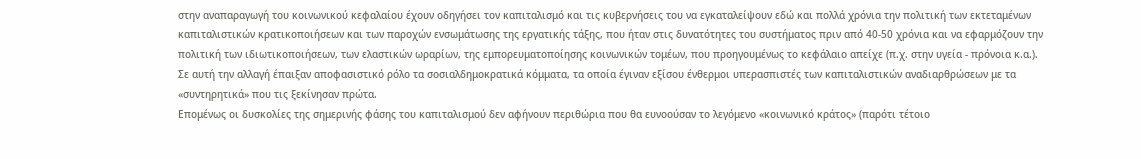στην αναπαραγωγή του κοινωνικού κεφαλαίου έχουν οδηγήσει τον καπιταλισμό και τις κυβερνήσεις του να εγκαταλείψουν εδώ και πολλά χρόνια την πολιτική των εκτεταμένων καπιταλιστικών κρατικοποιήσεων και των παροχών ενσωμάτωσης της εργατικής τάξης, που ήταν στις δυνατότητες του συστήματος πριν από 40-50 χρόνια και να εφαρμόζουν την πολιτική των ιδιωτικοποιήσεων, των ελαστικών ωραρίων, της εμπορευματοποίησης κοινωνικών τομέων, που προηγουμένως το κεφάλαιο απείχε (π.χ. στην υγεία - πρόνοια κ.α.).
Σε αυτή την αλλαγή έπαιξαν αποφασιστικό ρόλο τα σοσιαλδημοκρατικά κόμματα, τα οποία έγιναν εξίσου ένθερμοι υπερασπιστές των καπιταλιστικών αναδιαρθρώσεων με τα «συντηρητικά» που τις ξεκίνησαν πρώτα.
Επομένως οι δυσκολίες της σημερινής φάσης του καπιταλισμού δεν αφήνουν περιθώρια που θα ευνοούσαν το λεγόμενο «κοινωνικό κράτος» (παρότι τέτοιο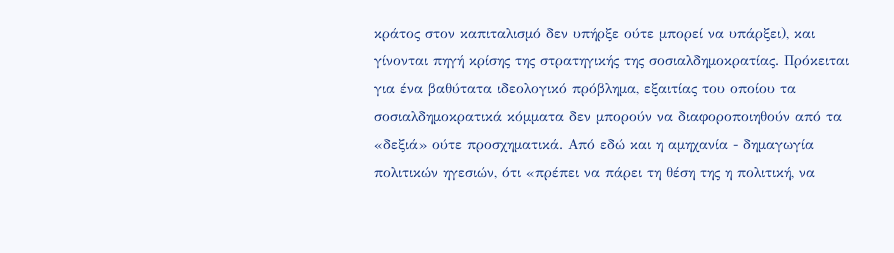κράτος στον καπιταλισμό δεν υπήρξε ούτε μπορεί να υπάρξει), και γίνονται πηγή κρίσης της στρατηγικής της σοσιαλδημοκρατίας. Πρόκειται για ένα βαθύτατα ιδεολογικό πρόβλημα, εξαιτίας του οποίου τα σοσιαλδημοκρατικά κόμματα δεν μπορούν να διαφοροποιηθούν από τα «δεξιά» ούτε προσχηματικά. Από εδώ και η αμηχανία - δημαγωγία πολιτικών ηγεσιών, ότι «πρέπει να πάρει τη θέση της η πολιτική, να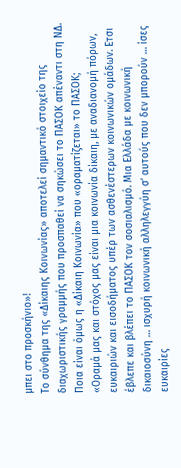μπει στο προσκήνιο»!
Το σύνθημα της «Δίκαιης Κοινωνίας» αποτελεί σημαντικό στοιχείο της διαχωριστικής γραμμής που προσπαθεί να σηκώσει το ΠΑΣΟΚ απέναντι στη ΝΔ. Ποια είναι όμως η «Δίκαιη Κοινωνία» που «οραματίζεται» το ΠΑΣΟΚ;
«Οραμά μας και στόχος μας είναι μια κοινωνία δίκαιη, με αναδιανομή πόρων, ευκαιριών και εισοδήματος υπέρ των ασθενέστερων κοινωνικών ομάδων. Ετσι έβλεπε και βλέπει το ΠΑΣΟΚ τον σοσιαλισμό. Μια Ελλάδα με κοινωνική δικαιοσύνη … ισχυρή κοινωνική αλληλεγγύη σ’ αυτούς που δεν μπορούν … ίσες ευκαιρίες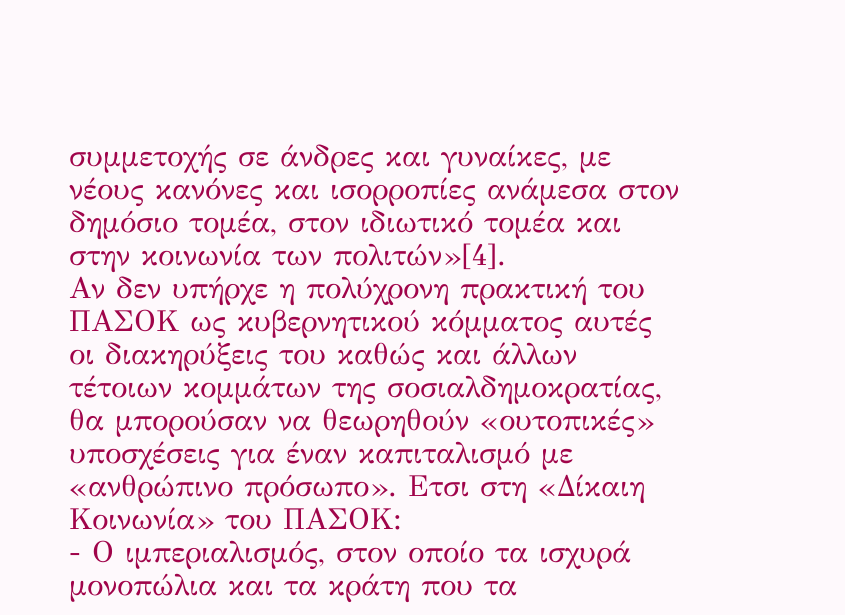συμμετοχής σε άνδρες και γυναίκες, με νέους κανόνες και ισορροπίες ανάμεσα στον δημόσιο τομέα, στον ιδιωτικό τομέα και στην κοινωνία των πολιτών»[4].
Αν δεν υπήρχε η πολύχρονη πρακτική του ΠΑΣΟΚ ως κυβερνητικού κόμματος αυτές οι διακηρύξεις του καθώς και άλλων τέτοιων κομμάτων της σοσιαλδημοκρατίας, θα μπορούσαν να θεωρηθούν «ουτοπικές» υποσχέσεις για έναν καπιταλισμό με «ανθρώπινο πρόσωπο». Ετσι στη «Δίκαιη Κοινωνία» του ΠΑΣΟΚ:
- Ο ιμπεριαλισμός, στον οποίο τα ισχυρά μονοπώλια και τα κράτη που τα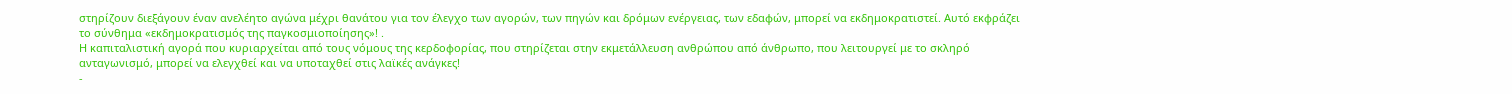στηρίζουν διεξάγουν έναν ανελέητο αγώνα μέχρι θανάτου για τον έλεγχο των αγορών, των πηγών και δρόμων ενέργειας, των εδαφών, μπορεί να εκδημοκρατιστεί. Αυτό εκφράζει το σύνθημα «εκδημοκρατισμός της παγκοσμιοποίησης»! .
Η καπιταλιστική αγορά που κυριαρχείται από τους νόμους της κερδοφορίας, που στηρίζεται στην εκμετάλλευση ανθρώπου από άνθρωπο, που λειτουργεί με το σκληρό ανταγωνισμό, μπορεί να ελεγχθεί και να υποταχθεί στις λαϊκές ανάγκες!
-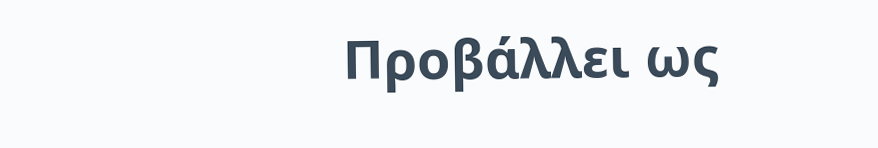Προβάλλει ως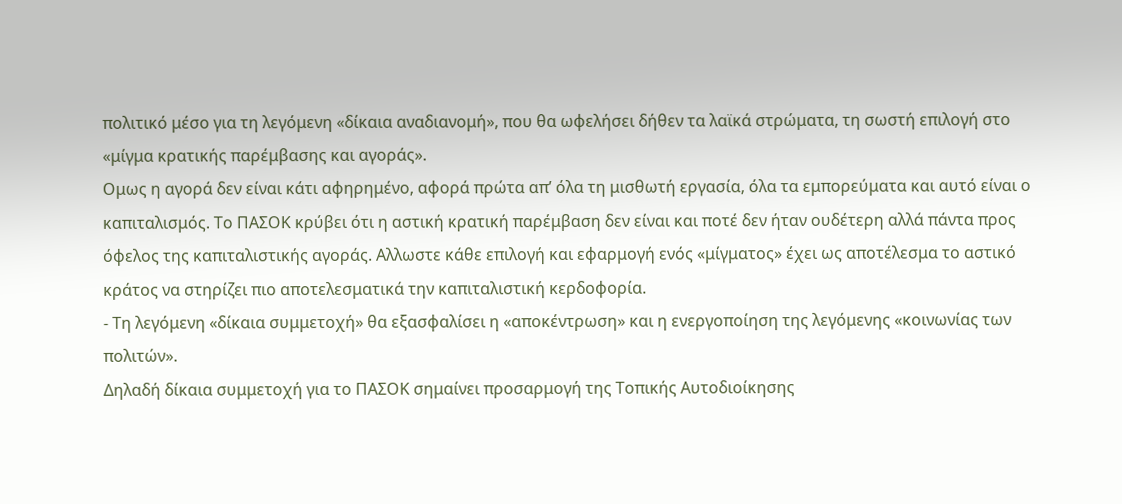πολιτικό μέσο για τη λεγόμενη «δίκαια αναδιανομή», που θα ωφελήσει δήθεν τα λαϊκά στρώματα, τη σωστή επιλογή στο «μίγμα κρατικής παρέμβασης και αγοράς».
Ομως η αγορά δεν είναι κάτι αφηρημένο, αφορά πρώτα απ’ όλα τη μισθωτή εργασία, όλα τα εμπορεύματα και αυτό είναι ο καπιταλισμός. Το ΠΑΣΟΚ κρύβει ότι η αστική κρατική παρέμβαση δεν είναι και ποτέ δεν ήταν ουδέτερη αλλά πάντα προς όφελος της καπιταλιστικής αγοράς. Αλλωστε κάθε επιλογή και εφαρμογή ενός «μίγματος» έχει ως αποτέλεσμα το αστικό κράτος να στηρίζει πιο αποτελεσματικά την καπιταλιστική κερδοφορία.
- Τη λεγόμενη «δίκαια συμμετοχή» θα εξασφαλίσει η «αποκέντρωση» και η ενεργοποίηση της λεγόμενης «κοινωνίας των πολιτών».
Δηλαδή δίκαια συμμετοχή για το ΠΑΣΟΚ σημαίνει προσαρμογή της Τοπικής Αυτοδιοίκησης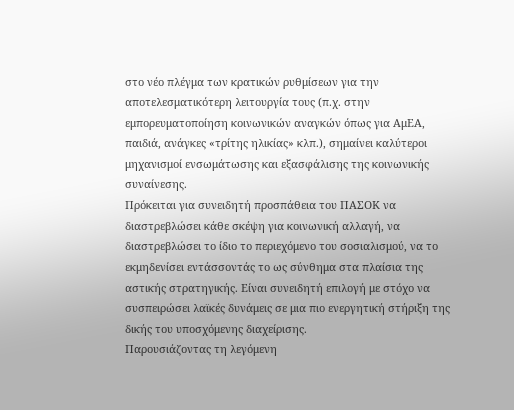στο νέο πλέγμα των κρατικών ρυθμίσεων για την αποτελεσματικότερη λειτουργία τους (π.χ. στην εμπορευματοποίηση κοινωνικών αναγκών όπως για ΑμΕΑ, παιδιά, ανάγκες «τρίτης ηλικίας» κλπ.), σημαίνει καλύτεροι μηχανισμοί ενσωμάτωσης και εξασφάλισης της κοινωνικής συναίνεσης.
Πρόκειται για συνειδητή προσπάθεια του ΠΑΣΟΚ να διαστρεβλώσει κάθε σκέψη για κοινωνική αλλαγή, να διαστρεβλώσει το ίδιο το περιεχόμενο του σοσιαλισμού, να το εκμηδενίσει εντάσσοντάς το ως σύνθημα στα πλαίσια της αστικής στρατηγικής. Είναι συνειδητή επιλογή με στόχο να συσπειρώσει λαϊκές δυνάμεις σε μια πιο ενεργητική στήριξη της δικής του υποσχόμενης διαχείρισης.
Παρουσιάζοντας τη λεγόμενη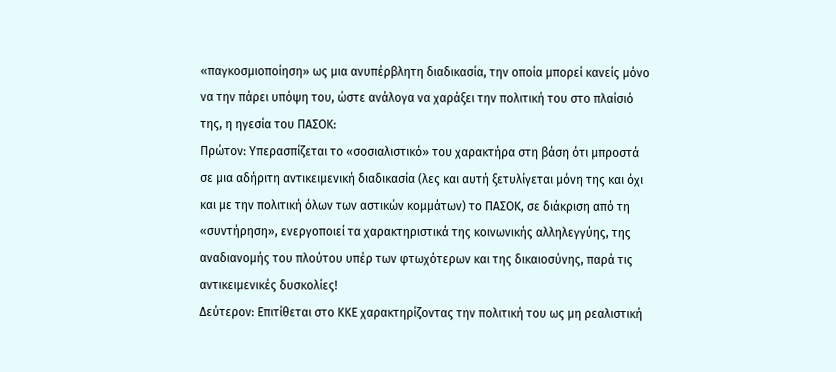«παγκοσμιοποίηση» ως μια ανυπέρβλητη διαδικασία, την οποία μπορεί κανείς μόνο να την πάρει υπόψη του, ώστε ανάλογα να χαράξει την πολιτική του στο πλαίσιό της, η ηγεσία του ΠΑΣΟΚ:
Πρώτον: Υπερασπίζεται το «σοσιαλιστικό» του χαρακτήρα στη βάση ότι μπροστά σε μια αδήριτη αντικειμενική διαδικασία (λες και αυτή ξετυλίγεται μόνη της και όχι και με την πολιτική όλων των αστικών κομμάτων) το ΠΑΣΟΚ, σε διάκριση από τη «συντήρηση», ενεργοποιεί τα χαρακτηριστικά της κοινωνικής αλληλεγγύης, της αναδιανομής του πλούτου υπέρ των φτωχότερων και της δικαιοσύνης, παρά τις αντικειμενικές δυσκολίες!
Δεύτερον: Επιτίθεται στο ΚΚΕ χαρακτηρίζοντας την πολιτική του ως μη ρεαλιστική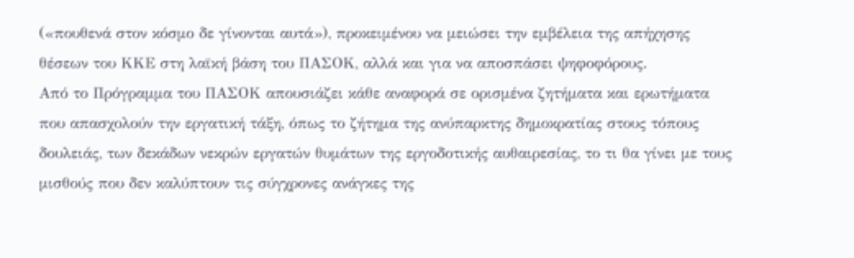(«πουθενά στον κόσμο δε γίνονται αυτά»), προκειμένου να μειώσει την εμβέλεια της απήχησης θέσεων του ΚΚΕ στη λαϊκή βάση του ΠΑΣΟΚ, αλλά και για να αποσπάσει ψηφοφόρους.
Από το Πρόγραμμα του ΠΑΣΟΚ απουσιάζει κάθε αναφορά σε ορισμένα ζητήματα και ερωτήματα που απασχολούν την εργατική τάξη, όπως το ζήτημα της ανύπαρκτης δημοκρατίας στους τόπους δουλειάς, των δεκάδων νεκρών εργατών θυμάτων της εργοδοτικής αυθαιρεσίας, το τι θα γίνει με τους μισθούς που δεν καλύπτουν τις σύγχρονες ανάγκες της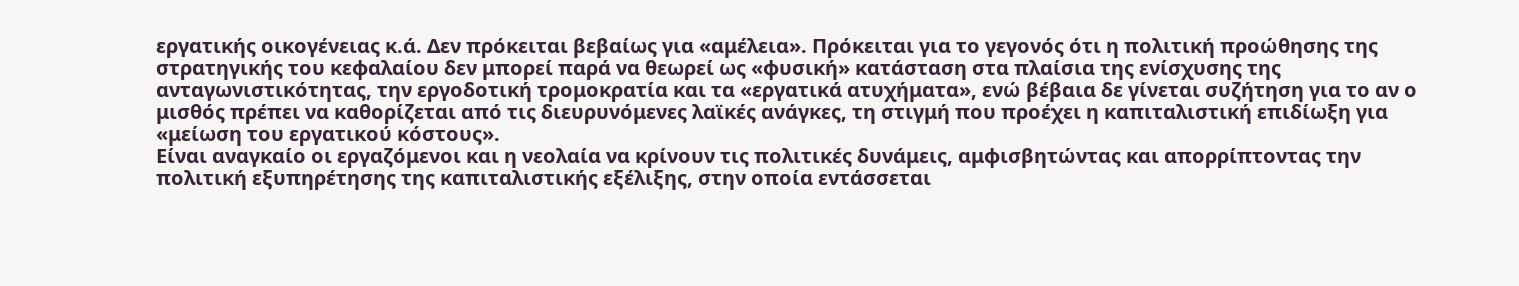εργατικής οικογένειας κ.ά. Δεν πρόκειται βεβαίως για «αμέλεια». Πρόκειται για το γεγονός ότι η πολιτική προώθησης της στρατηγικής του κεφαλαίου δεν μπορεί παρά να θεωρεί ως «φυσική» κατάσταση στα πλαίσια της ενίσχυσης της ανταγωνιστικότητας, την εργοδοτική τρομοκρατία και τα «εργατικά ατυχήματα», ενώ βέβαια δε γίνεται συζήτηση για το αν ο μισθός πρέπει να καθορίζεται από τις διευρυνόμενες λαϊκές ανάγκες, τη στιγμή που προέχει η καπιταλιστική επιδίωξη για «μείωση του εργατικού κόστους».
Είναι αναγκαίο οι εργαζόμενοι και η νεολαία να κρίνουν τις πολιτικές δυνάμεις, αμφισβητώντας και απορρίπτοντας την πολιτική εξυπηρέτησης της καπιταλιστικής εξέλιξης, στην οποία εντάσσεται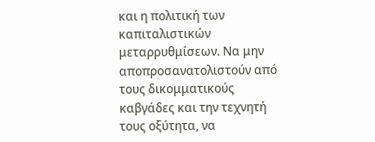και η πολιτική των καπιταλιστικών μεταρρυθμίσεων. Να μην αποπροσανατολιστούν από τους δικομματικούς καβγάδες και την τεχνητή τους οξύτητα, να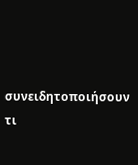συνειδητοποιήσουν τι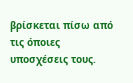βρίσκεται πίσω από τις όποιες υποσχέσεις τους.